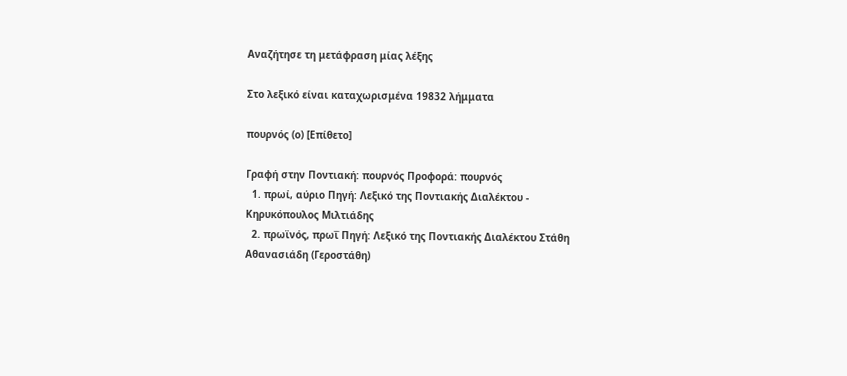Αναζήτησε τη μετάφραση μίας λέξης

Στο λεξικό είναι καταχωρισμένα 19832 λήμματα

πουρνός (ο) [Επίθετο]

Γραφή στην Ποντιακή: πουρνός Προφορά: πουρνός
  1. πρωί, αύριο Πηγή: Λεξικό της Ποντιακής Διαλέκτου - Κηρυκόπουλος Μιλτιάδης
  2. πρωϊνός, πρωΐ Πηγή: Λεξικό της Ποντιακής Διαλέκτου Στάθη Αθανασιάδη (Γεροστάθη)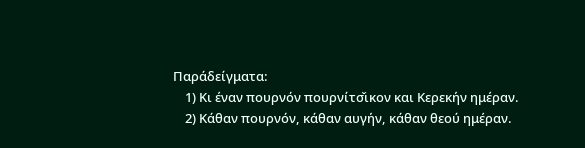Παράδείγματα:
    1) Κι έναν πουρνόν πουρνίτσ̌ικον και Κερεκήν ημέραν.
    2) Κάθαν πουρνόν, κάθαν αυγήν, κάθαν θεού ημέραν.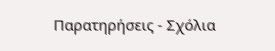Παρατηρήσεις - Σχόλια